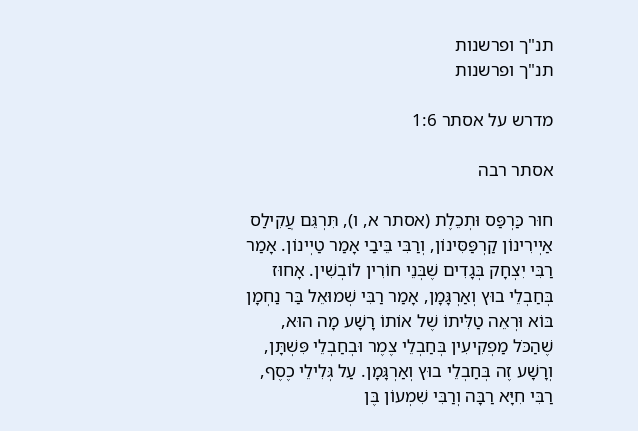תנ"ך ופרשנות
תנ"ך ופרשנות

מדרש על אסתר 1:6

אסתר רבה

חוּר כַּרְפַּס וּתְכֵלֶת (אסתר א, ו), תִּרְגֵּם עֲקִילַס אַיְירִינוֹן קַרְפַּסִּינוֹן, וְרַבִּי בֵּיבַי אָמַר טַיְינוֹן. אָמַר רַבִּי יִצְחָק בְּגָדִים שֶׁבְּנֵי חוֹרִין לוֹבְשִׁין. אָחוּז בְּחַבְלֵי בוּץ וְאַרְגָּמָן, אָמַר רַבִּי שְׁמוּאֵל בַּר נַחְמָן בּוֹא וּרְאֵה טַלִּיתוֹ שֶׁל אוֹתוֹ רָשָׁע מָה הוּא, שֶׁהַכֹּל מַפְקִיעִין בְּחַבְלֵי צֶמֶר וּבְחַבְלֵי פִּשְׁתָּן, וְרָשָׁע זֶה בְּחַבְלֵי בוּץ וְאַרְגָּמָן. עַל גְּלִילֵי כֶסֶף, רַבִּי חִיָּא רַבָּה וְרַבִּי שִׁמְעוֹן בֶּן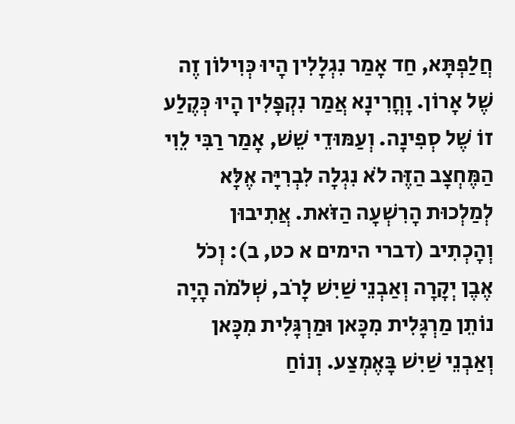חֲלַפְתָּא, חַד אָמַר נִגְלָלִין הָיוּ כְּוִילוֹן זֶה שֶׁל אָרוֹן. וָחֳרִינָא אֲמַר נִקְפָּלִין הָיוּ כְּקֶלַע זוֹ שֶׁל סְפִינָה. וְעַמּוּדֵי שֵׁשׁ, אָמַר רַבִּי לֵוִי הַמֶּחְצָב הַזֶּה לֹא נִגְלָה לִבְרִיָּה אֶלָּא לְמַלְכוּת הָרִשְׁעָה הַזֹּאת. אֲתִיבוּן וְהָכְתִיב (דברי הימים א כט, ב): וְכֹל אֶבֶן יְקָרָה וְאַבְנֵי שַׁיִשׁ לָרֹב, שְׁלֹמֹה הָיָה נוֹתֵן מַרְגָּלִית מִכָּאן וּמַרְגָּלִית מִכָּאן וְאַבְנֵי שַׁיִשׁ בָּאֶמְצַע. וְנוֹחַ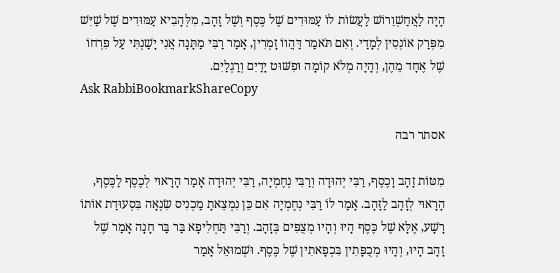הָיָה לַאֲחַשְׁוֵרוֹשׁ לַעֲשׂוֹת לוֹ עַמּוּדִים שֶׁל כֶּסֶף וְשֶׁל זָהָב, מִלְּהָבִיא עַמּוּדִים שֶׁל שַׁיִּשׁ מִפְּרַק אוֹנְסִין לְמָדַי. וְאִם תֹּאמַר דַּהֲווֹ זָמְרִין, אָמַר רַבִּי מַתָּנָה אֲנִי יָשַׁנְתִּי עַל פִּרְחוֹ שֶׁל אֶחָד מֵהֶן, וְהָיָה מְלֹא קוֹמָה וּפִשּׁוּט יָדַיִם וְרַגְלַיִם.
Ask RabbiBookmarkShareCopy

אסתר רבה

מִטּוֹת זָהָב וָכֶסֶף, רַבִּי יְהוּדָה וְרַבִּי נְחֶמְיָה, רַבִּי יְהוּדָה אָמַר הָרָאוּי לְכֶסֶף לַכֶּסֶף, הָרָאוּי לְזָהָב לַזָּהָב. אָמַר לוֹ רַבִּי נְחֶמְיָה אִם כֵּן נִמְצֵאתָ מַכְנִיס שִׂנְאָה בִּסְעוּדַת אוֹתוֹ רָשָׁע, אֶלָּא שֶׁל כֶּסֶף הָיוּ וְהָיוּ מְצֻפִּים בְּזָהָב. וְרַבִּי תַּחְלִיפָא בַּר בַּר חָנָה אָמַר שֶׁל זָהָב הָיוּ, וְהָיוּ מְכֻפָּתִין בִּכְפָאתִין שֶׁל כֶּסֶף. וּשְׁמוּאֵל אָמַר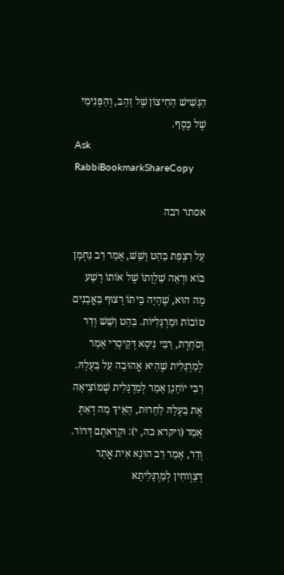הַגָּשִׁישׁ הַחִיצוֹן שֶׁל זָהָב, וְהַפְּנִימִי שֶׁל כֶּסֶף.
Ask RabbiBookmarkShareCopy

אסתר רבה

עַל רִצְפַת בַּהַט וָשֵׁשׁ, אָמַר רַב נַחְמָן בּוֹא וּרְאֵה שַׁלְוָתוֹ שֶׁל אוֹתוֹ רָשָׁע מָה הוּא, שֶׁהָיָה בֵּיתוֹ רָצוּף בַּאֲבָנִים טוֹבוֹת וּמַרְגָּלִיּוֹת. בַּהַט וָשֵׁשׁ וְדַר וְסֹחָרֶת, רַבִּי נִיסָא דְּקֵיסָרִי אָמַר לְמַרְגָּלִית שֶׁהִיא אֲהוּבָה עַל בַּעְלָהּ. רַבִּי יוֹחָנָן אָמַר לְמַרְגָּלִית שֶׁמּוֹצִיאָה אֶת בַּעְלָהּ לַחֵרוּת, הָאֵיךְ מָה דְאַתְּ אָמַר (ויקרא כה, י): וּקְרָאתֶם דְּרוֹר. וְדַר, אָמַר רַב הוּנָא אִית אֲתַר דְּצָוְוחִין לְמַרְגָּלִיתָא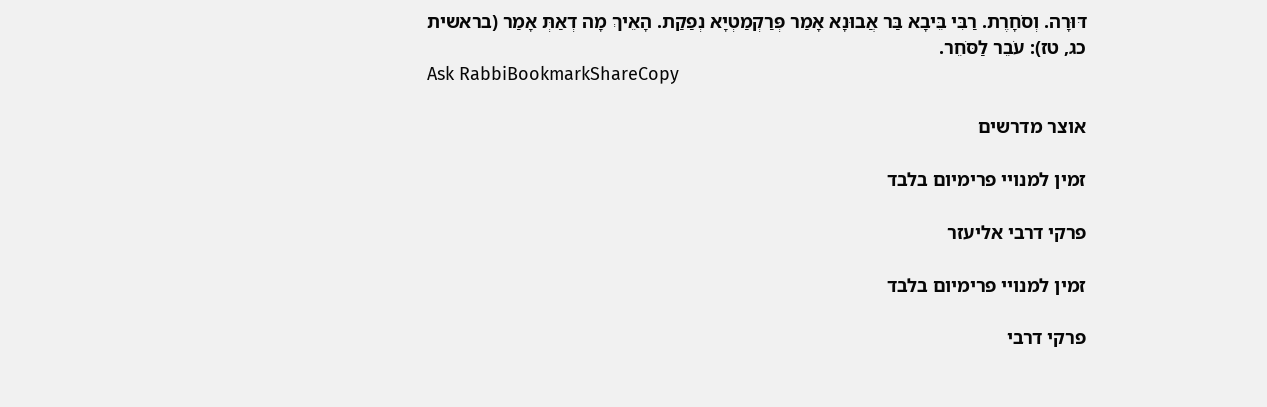דּוּרָה. וְסֹחָרֶת. רַבִּי בֵּיבָא בַּר אֲבוּנָא אָמַר פְּרַקְמַטְיָא נְפַקַת. הָאֵיךְ מָה דְאַתְּ אָמַר (בראשית כג, טז): עֹבֵר לַסֹּחֵר.
Ask RabbiBookmarkShareCopy

אוצר מדרשים

זמין למנויי פרימיום בלבד

פרקי דרבי אליעזר

זמין למנויי פרימיום בלבד

פרקי דרבי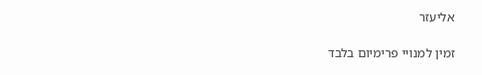אליעזר

זמין למנויי פרימיום בלבד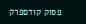פסוק קודםפרק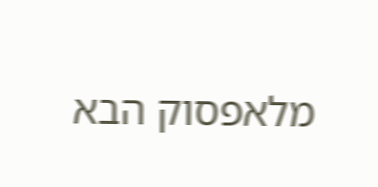מלאפסוק הבא